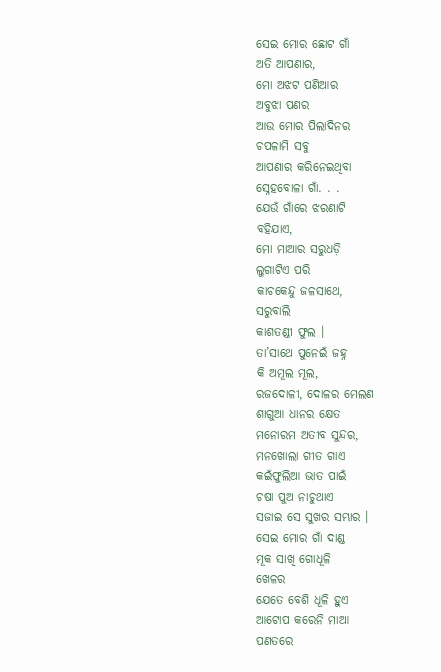ସେଇ ମୋର ଛୋଟ ଗାଁ
ଅତି ଆପଣାର,
ମୋ ଅଝଟ ପଣିଆର
ଅବୁଝା ପଣର
ଆଉ ମୋର ପିଲାଦିନର
ଚପଳାମି ସବୁ
ଆପଣାର କରିନେଇଥିବା
ସ୍ନେହବୋଳା ଗାଁ. . .
ଯେଉଁ ଗାଁରେ ଝରଣାଟି
ବହିଯାଏ,
ମୋ ମାଆର ସରୁଧଡ଼ି
ଲୁଗାଟିଏ ପରି
କାଚକେନ୍ଦୁ ଜଳସାଥେ,
ସରୁବାଲି
କାଶତଣ୍ଡୀ ଫୁଲ ।
ତା’ସାଥେ ପୁନେଇଁ ଜହ୍ନ
କି ଅମୂଲ ମୂଲ,
ରଜଦୋଳୀ, ଦୋଳର ମେଲଣ
ଶାଗୁଆ ଧାନର କ୍ଷେତ
ମନୋରମ ଅତୀବ ସୁନ୍ଦର,
ମନଖୋଲା ଗୀତ ଗାଏ
କଇଁଫୁଲିଆ ଭାତ ପାଇଁ
ଚଷା ପୁଅ ନାଚୁଥାଏ
ସଜାଇ ସେ ସୁଖର ସମ୍ଭାର ।
ସେଇ ମୋର ଗାଁ ଦାଣ୍ଡ
ମୂକ ସାଖି ଗୋଧୂଳି
ଖେଳର
ଯେତେ ବେଶି ଧୂଳି ହୁଏ
ଆଟୋପ କରେନି ମାଆ
ପଣତରେ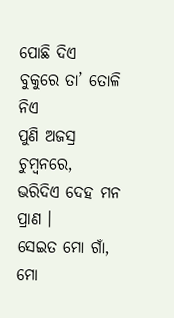ପୋଛି ଦିଏ
ବୁକୁରେ ତା’ ତୋଳି ନିଏ
ପୁଣି ଅଜସ୍ର ଚୁମ୍ୱନରେ,
ଭରିଦିଏ ଦେହ ମନ ପ୍ରାଣ ।
ସେଇତ ମୋ ଗାଁ,
ମୋ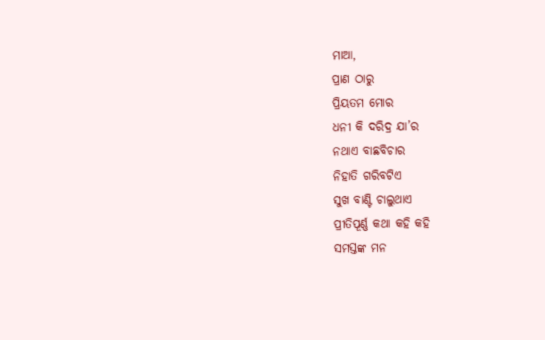ମାଆ,
ପ୍ରାଣ ଠାରୁ
ପ୍ରିୟତମ ମୋର
ଧନୀ କି ଦରିଦ୍ର ଯା’ର
ନଥାଏ ବାଛବିଚାର
ନିହାତି ଗରିବଟିଏ
ସୁଖ ବାଣ୍ଟି ଚାଲୁଥାଏ
ପ୍ରୀତିପୂର୍ଣ୍ଣ କଥା କହି କହି
ସମସ୍ତଙ୍କ ମନ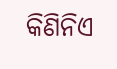କିଣିନିଏ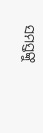ସମସ୍ତଙ୍କୁ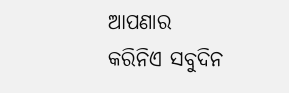ଆପଣାର
କରିନିଏ ସବୁଦିନ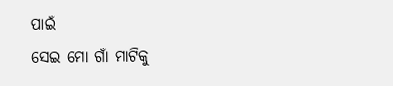ପାଇଁ
ସେଇ ମୋ ଗାଁ ମାଟିକୁ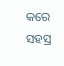କରେ ସହସ୍ର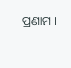ପ୍ରଣାମ ।